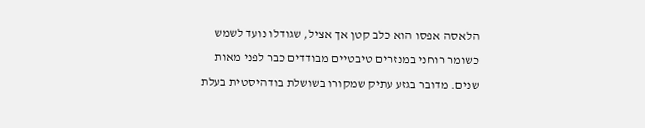הלאסה אפסו הוא כלב קטן אך אציל, שגודלו נועד לשמש כשומר רוחני במנזרים טיבטיים מבודדים כבר לפני מאות שנים. מדובר בגזע עתיק שמקורו בשושלת בודהיסטית בעלת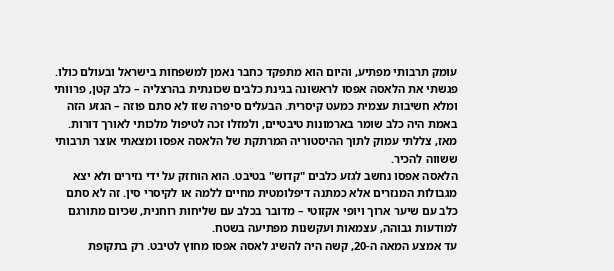עומק תרבותי מפתיע, והיום הוא מתפקד כחבר נאמן למשפחות בישראל ובעולם כולו.
פגשתי את הלאסה אפסו לראשונה בגינת כלבים שכונתית בהרצליה – כלב קטן, פרוותי ומלא חשיבות עצמית כמעט קיסרית. הבעלים סיפרה שזו לא סתם פוזה – הגזע הזה באמת היה כלב שומר בארמונות טיבטיים, ולמזלו זכה לטיפול מלכותי לאורך דורות. מאז, צללתי עמוק לתוך ההיסטוריה המרתקת של הלאסה אפסו ומצאתי אוצר תרבותי ששווה להכיר.
הלאסה אפסו נחשב לגזע כלבים "קדוש" בטיבט. הוא הוחזק על ידי נזירים ולא יצא מגבולות המנזרים אלא כמתנה דיפלומטית מחיים ללמה או לקיסרי סין. זה לא סתם כלב עם שיער ארוך ויופי אקזוטי – מדובר בכלב עם שליחות רוחנית, שכיום מתורגם למודעות גבוהה, עצמאות ועקשנות מפתיעה בשטח.
עד אמצע המאה ה-20, קשה היה להשיג לאסה אפסו מחוץ לטיבט. רק בתקופת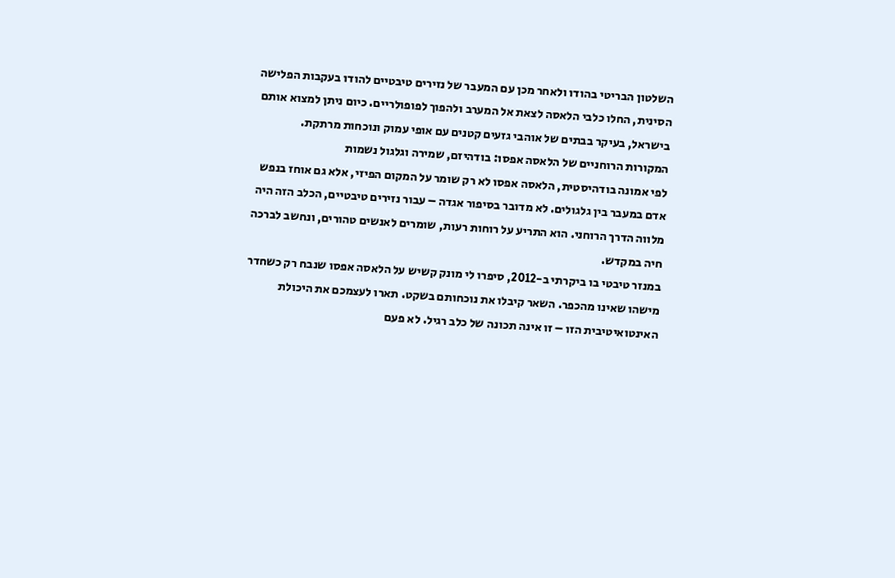השלטון הבריטי בהודו ולאחר מכן עם המעבר של נזירים טיבטיים להודו בעקבות הפלישה הסינית, החלו כלבי הלאסה לצאת אל המערב ולהפוך לפופולריים. כיום ניתן למצוא אותם בישראל, בעיקר בבתים של אוהבי גזעים קטנים עם אופי עמוק ונוכחות מרתקת.
המקורות הרוחניים של הלאסה אפסו: בודהיזם, שמירה וגלגול נשמות
לפי אמונה בודהיסטית, הלאסה אפסו לא רק שומר על המקום הפיזי, אלא גם אוחז בנפש אדם במעבר בין גלגולים. לא מדובר בסיפור אגדה – עבור נזירים טיבטיים, הכלב הזה היה מלווה הדרך הרוחני. הוא התריע על רוחות רעות, שומרים לאנשים טהורים, ונחשב לברכה חיה במקדש.
במנזר טיבטי בו ביקרתי ב-2012, סיפרו לי מונק קשיש על הלאסה אפסו שנבח רק כשחדר מישהו שאינו מהכפר. השאר קיבלו את נוכחותם בשקט. תארו לעצמכם את היכולת האינטואיטיבית הזו – זו אינה תכונה של כלב רגיל. לא פעם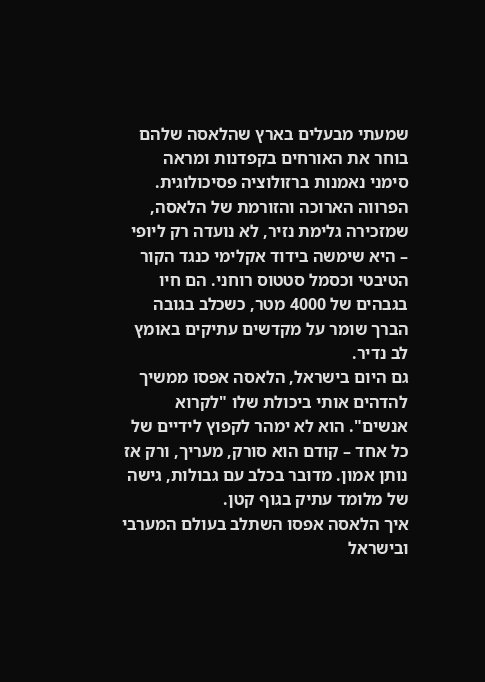שמעתי מבעלים בארץ שהלאסה שלהם בוחר את האורחים בקפדנות ומראה סימני נאמנות ברזולוציה פסיכולוגית.
הפרווה הארוכה והזורמת של הלאסה, שמזכירה גלימת נזיר, לא נועדה רק ליופי – היא שימשה בידוד אקלימי כנגד הקור הטיבטי וכסמל סטטוס רוחני. הם חיו בגבהים של 4000 מטר, כשכלב בגובה הברך שומר על מקדשים עתיקים באומץ לב נדיר.
גם היום בישראל, הלאסה אפסו ממשיך להדהים אותי ביכולת שלו "לקרוא אנשים". הוא לא ימהר לקפוץ לידיים של כל אחד – קודם הוא סורק, מעריך, ורק אז נותן אמון. מדובר בכלב עם גבולות, גישה של מלומד עתיק בגוף קטן.
איך הלאסה אפסו השתלב בעולם המערבי ובישראל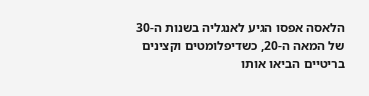הלאסה אפסו הגיע לאנגליה בשנות ה-30 של המאה ה-20, כשדיפלומטים וקצינים בריטיים הביאו אותו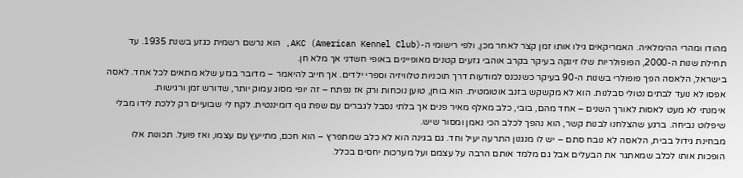מהודו ומהרי ההימלאיה. האמריקאים גילו אותו זמן קצר לאחר מכן, ולפי רישומי ה-AKC (American Kennel Club), הוא נרשם רשמית כגזע בשנת 1935. עד תחילת שנות ה-2000, הפופולריות שלו זינקה בעיקר בקרב אוהבי גזעים קטנים מאופיינים באופי חשדני אך מלא חן.
בישראל, הלאסה הפך פופולרי בשנות ה-90 בעיקר כשנכנס למודעות דרך תוכניות טלוויזיה וספרי ילדים. אך חייב להיאמר – מדובר בגזע שלא מתאים לכל אחד. לאסה אפסו לא נועד לבתים נטולי סבלנות. הוא לא מקשקש בזנב אוטומטית. הוא בוחן, טוען נוכחות ורק אז נפתח – זה יופי מסוג עמוק יותר, שדורש זמן ורגישות.
אימנתי לא מעט לאסות לאורך השנים – אחד מהם, בובי, כלב מאלף מאיר פנים אך בלתי נסבל לגברים עם שפת גוף דומיננטית. לקח לי שבועיים רק ללכת לידו מבלי שיפלוט נביחה. ברגע שהצלחנו לבנות קשר, הוא נהפך לכלב הכי נאמן ומסור שיש.
מבחינת גידול בבית, הלאסה לא נובח סתם – יש לו מנגנון התרעה יעיל וחד. גם בגינה הוא לא כלב שמתפרץ – הוא חכם, מתייעץ עם עצמו, ואז פועל. תכונות אלו הופכות אותו לכלב שמאתגר את הבעלים אבל גם מלמד אותם הרבה על עצמם ועל מערכות יחסים בכלל.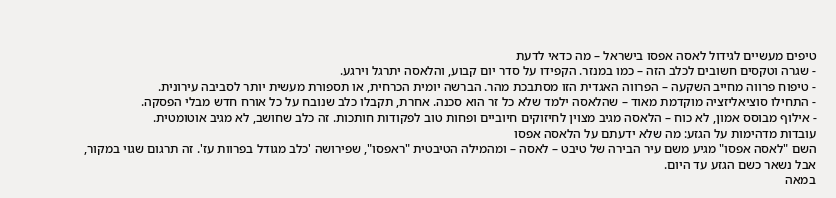טיפים מעשיים לגידול לאסה אפסו בישראל – מה כדאי לדעת
- שגרה וטקסים חשובים לכלב הזה – כמו במנזר. הקפידו על סדר יום קבוע, והלאסה יתרגל וירגע.
- טיפוח פרווה מחייב השקעה – הפרווה האגדית הזו מסתבכת מהר. הברשה יומית הכרחית, או תספורת מעשית יותר לסביבה עירונית.
- התחילו סוציאליזציה מוקדמת מאוד – שהלאסה ילמד שלא כל זר הוא סכנה. אחרת, תקבלו כלב שנובח על כל אורח חדש מבלי הפסקה.
- אילוף מבוסס אמון, לא כוח – הלאסה מגיב מצוין לחיזוקים חיוביים ופחות טוב לפקודות חותכות. זה כלב שחושב, לא מגיב אוטומטית.
עובדות מדהימות על הגזע: מה שלא ידעתם על הלאסה אפסו
השם "לאסה אפסו" מגיע משם עיר הבירה של טיבט – לאסה – ומהמילה הטיבטית "ראפסו", שפירושה 'כלב מגודל בפרוות עז'. זה תרגום שגוי במקור, אבל נשאר כשם הגזע עד היום.
במאה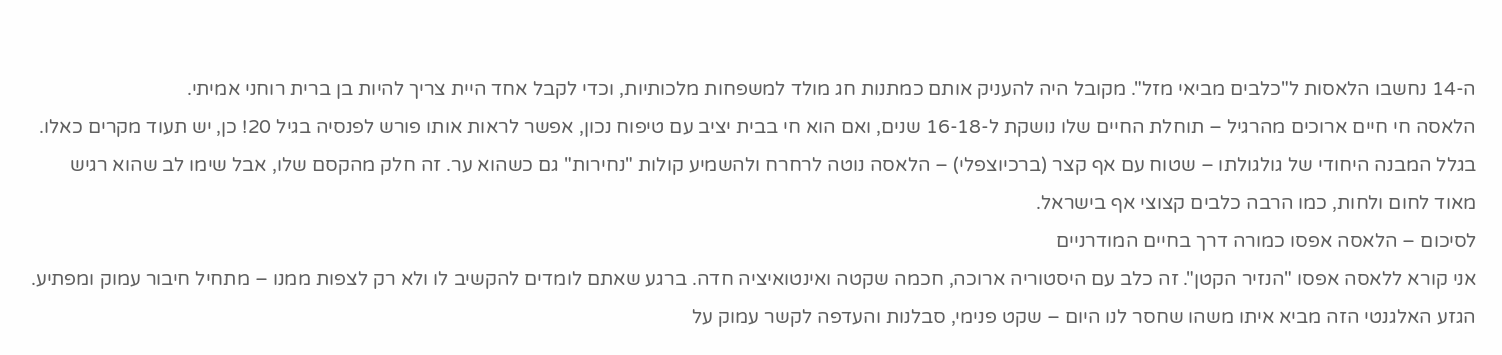ה-14 נחשבו הלאסות ל"כלבים מביאי מזל". מקובל היה להעניק אותם כמתנות חג מולד למשפחות מלכותיות, וכדי לקבל אחד היית צריך להיות בן ברית רוחני אמיתי.
הלאסה חי חיים ארוכים מהרגיל – תוחלת החיים שלו נושקת ל-16-18 שנים, ואם הוא חי בבית יציב עם טיפוח נכון, אפשר לראות אותו פורש לפנסיה בגיל 20! כן, יש תעוד מקרים כאלו.
בגלל המבנה היחודי של גולגולתו – שטוח עם אף קצר (ברכיוצפלי) – הלאסה נוטה לרחרח ולהשמיע קולות "נחירות" גם כשהוא ער. זה חלק מהקסם שלו, אבל שימו לב שהוא רגיש מאוד לחום ולחות, כמו הרבה כלבים קצוצי אף בישראל.
לסיכום – הלאסה אפסו כמורה דרך בחיים המודרניים
אני קורא ללאסה אפסו "הנזיר הקטן". זה כלב עם היסטוריה ארוכה, חכמה שקטה ואינטואיציה חדה. ברגע שאתם לומדים להקשיב לו ולא רק לצפות ממנו – מתחיל חיבור עמוק ומפתיע.
הגזע האלגנטי הזה מביא איתו משהו שחסר לנו היום – שקט פנימי, סבלנות והעדפה לקשר עמוק על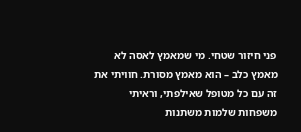פני חיזור שטחי. מי שמאמץ לאסה לא מאמץ כלב – הוא מאמץ מסורת. חוויתי את זה עם כל מטופל שאילפתי, וראיתי משפחות שלמות משתנות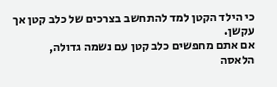כי הילד הקטן למד להתחשב בצרכים של כלב קטן אך עקשן.
אם אתם מחפשים כלב קטן עם נשמה גדולה, הלאסה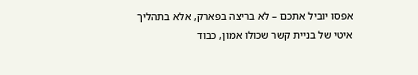אפסו יוביל אתכם – לא בריצה בפארק, אלא בתהליך איטי של בניית קשר שכולו אמון, כבוד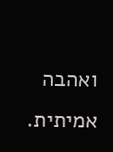ואהבה אמיתית.